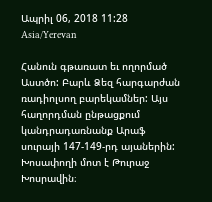Ապրիլ 06, 2018 11:28 Asia/Yerevan

Հանուն գթառատ եւ ողորմած Աստծո: Բարև Ձեզ հարգարժան ռադիոլսող բարեկամներ: Այս հաղորդման ընթացքում կանդրադառնանք Արաֆ սուրայի 147-149-րդ այաներին: Խոսափողի մոտ է Թուրաջ Խոսրավին։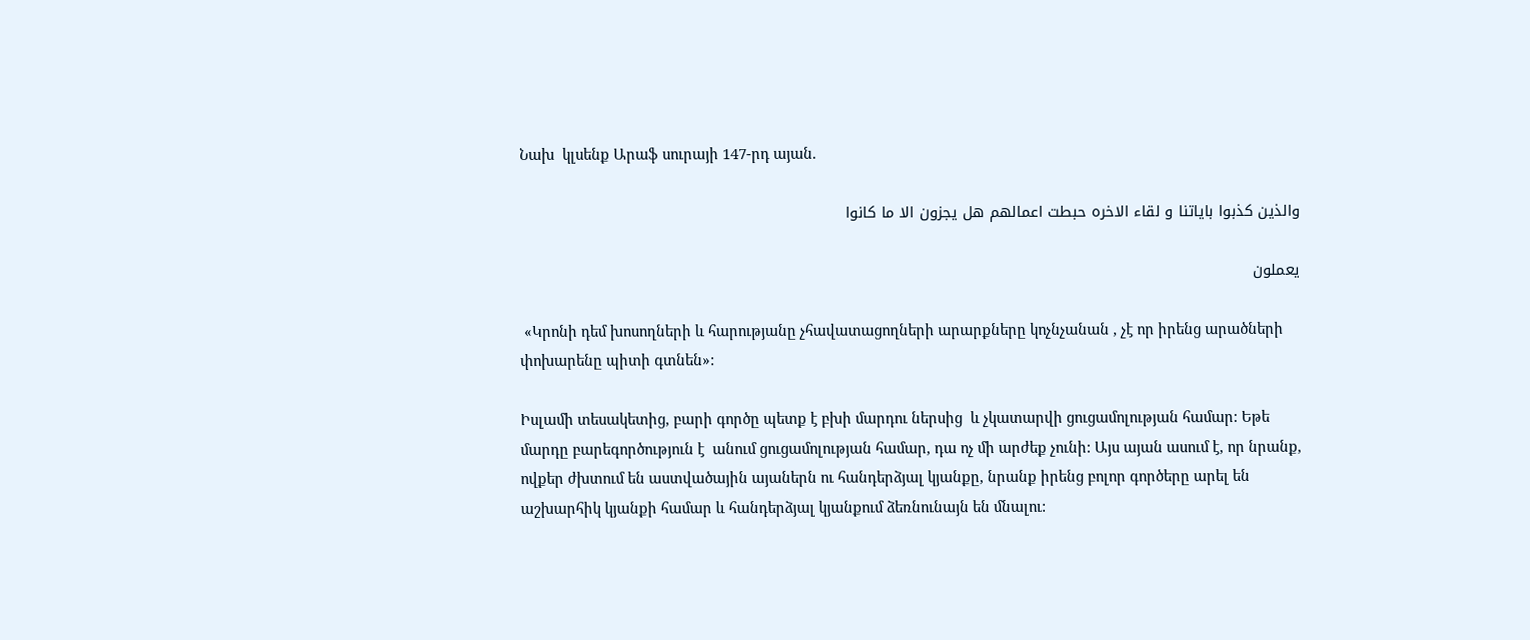Նախ  կլսենք Արաֆ սուրայի 147-րդ այան.

والذين كذبوا باياتنا و لقاء الاخره حبطت اعمالهم هل يجزون الا ما كانوا

يعملون

 «Կրոնի դեմ խոսողների և հարությանը չհավատացողների արարքները կոչնչանան , չէ որ իրենց արածների փոխարենը պիտի գտնեն»:

Իսլամի տեսակետից, բարի գործը պետք է բխի մարդու ներսից  և չկատարվի ցուցամոլության համար: Եթե մարդը բարեգործություն է  անում ցուցամոլության համար, դա ոչ մի արժեք չունի: Այս այան ասում է, որ նրանք, ովքեր ժխտում են աստվածային այաներն ու հանդերձյալ կյանքը, նրանք իրենց բոլոր գործերը արել են աշխարհիկ կյանքի համար և հանդերձյալ կյանքում ձեռնունայն են մնալու: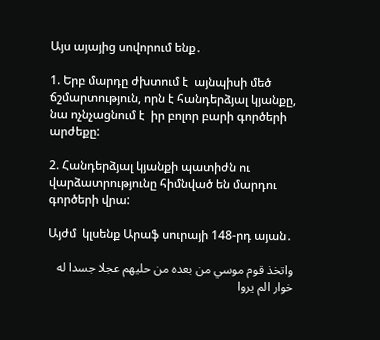Այս այայից սովորում ենք․

1. Երբ մարդը ժխտում է  այնպիսի մեծ ճշմարտություն, որն է հանդերձյալ կյանքը, նա ոչնչացնում է  իր բոլոր բարի գործերի արժեքը:

2. Հանդերձյալ կյանքի պատիժն ու վարձատրությունը հիմնված են մարդու գործերի վրա:

Այժմ  կլսենք Արաֆ սուրայի 148-րդ այան․

واتخذ قوم موسي من بعده من حليهم عجلا جسدا له خوار الم يروا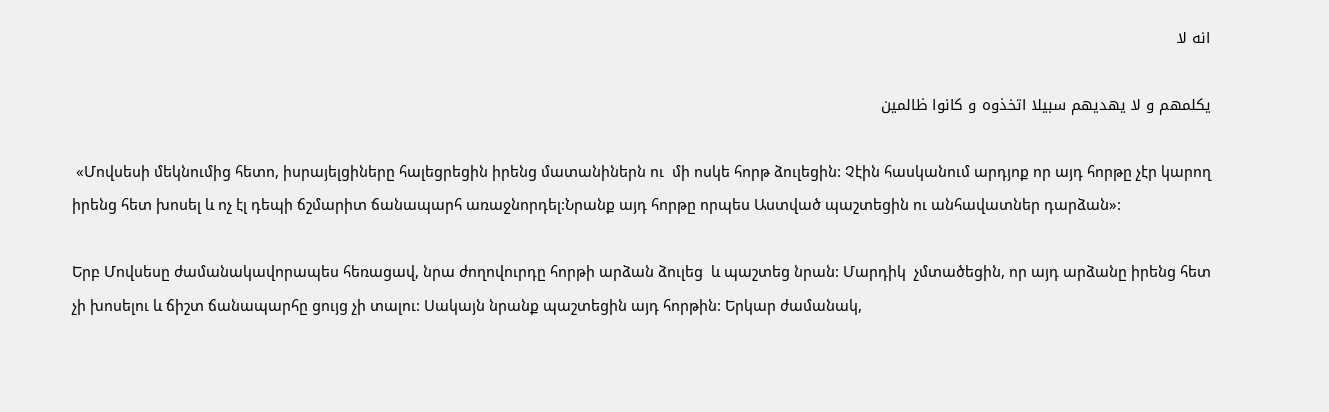انه لا

يكلمهم و لا يهديهم سبيلا اتخذوه و كانوا ظالمين

 «Մովսեսի մեկնումից հետո, իսրայելցիները հալեցրեցին իրենց մատանիներն ու  մի ոսկե հորթ ձուլեցին: Չէին հասկանում արդյոք որ այդ հորթը չէր կարող իրենց հետ խոսել և ոչ էլ դեպի ճշմարիտ ճանապարհ առաջնորդել:Նրանք այդ հորթը որպես Աստված պաշտեցին ու անհավատներ դարձան»:

Երբ Մովսեսը ժամանակավորապես հեռացավ, նրա ժողովուրդը հորթի արձան ձուլեց  և պաշտեց նրան: Մարդիկ  չմտածեցին, որ այդ արձանը իրենց հետ չի խոսելու և ճիշտ ճանապարհը ցույց չի տալու: Սակայն նրանք պաշտեցին այդ հորթին: Երկար ժամանակ,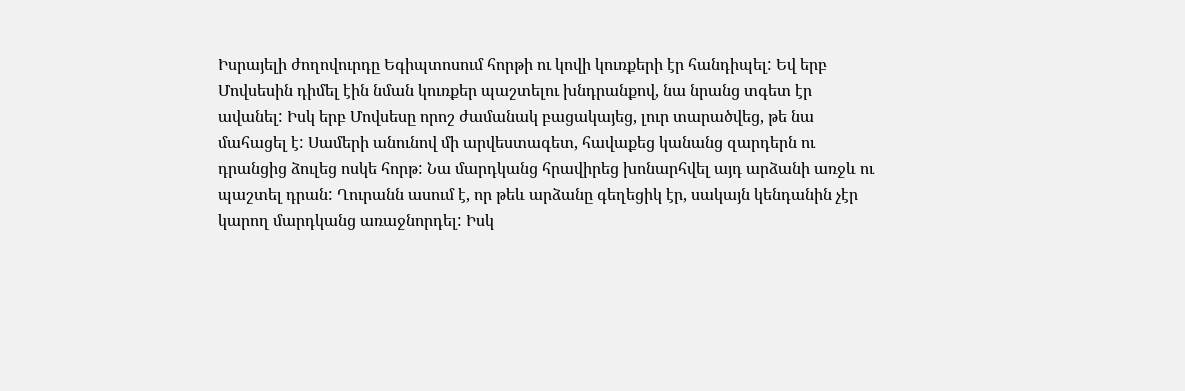Իսրայելի ժողովուրդը Եգիպտոսում հորթի ու կովի կուռքերի էր հանդիպել: Եվ երբ Մովսեսին դիմել էին նման կուռքեր պաշտելու խնդրանքով, նա նրանց տգետ էր ավանել: Իսկ երբ Մովսեսը որոշ ժամանակ բացակայեց, լուր տարածվեց, թե նա մահացել է: Սամերի անունով մի արվեստագետ, հավաքեց կանանց զարդերն ու դրանցից ձուլեց ոսկե հորթ: Նա մարդկանց հրավիրեց խոնարհվել այդ արձանի առջև ու պաշտել դրան: Ղուրանն ասում է, որ թեև արձանը գեղեցիկ էր, սակայն կենդանին չէր կարող մարդկանց առաջնորդել: Իսկ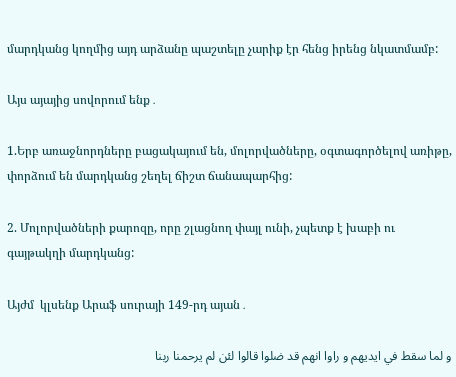մարդկանց կողմից այդ արձանը պաշտելը չարիք էր հենց իրենց նկատմամբ:

Այս այայից սովորում ենք․

1.Երբ առաջնորդները բացակայում են, մոլորվածները, օգտագործելով առիթը, փորձում են մարդկանց շեղել ճիշտ ճանապարհից:

2. Մոլորվածների քարոզը, որը շլացնող փայլ ունի, չպետք է խաբի ու գայթակղի մարդկանց:

Այժմ  կլսենք Արաֆ սուրայի 149-րդ այան․

و لما سقط في ايديهم و راوا انهم قد ضلوا قالوا لئن لم يرحمنا ربنا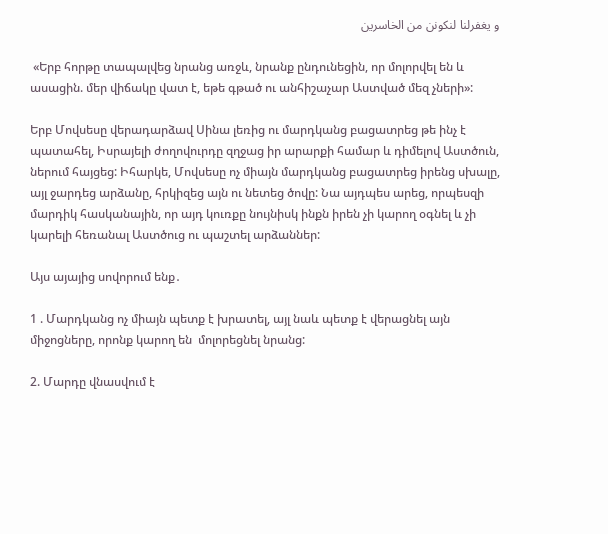و يغفرلنا لنكونن من الخاسرين

 «Երբ հորթը տապալվեց նրանց առջև, նրանք ընդունեցին, որ մոլորվել են և ասացին. մեր վիճակը վատ է, եթե գթած ու անհիշաչար Աստված մեզ չների»:

Երբ Մովսեսը վերադարձավ Սինա լեռից ու մարդկանց բացատրեց թե ինչ է պատահել, Իսրայելի ժողովուրդը զղջաց իր արարքի համար և դիմելով Աստծուն, ներում հայցեց: Իհարկե, Մովսեսը ոչ միայն մարդկանց բացատրեց իրենց սխալը, այլ ջարդեց արձանը, հրկիզեց այն ու նետեց ծովը: Նա այդպես արեց, որպեսզի մարդիկ հասկանային, որ այդ կուռքը նույնիսկ ինքն իրեն չի կարող օգնել և չի կարելի հեռանալ Աստծուց ու պաշտել արձաններ:

Այս այայից սովորում ենք․

1 . Մարդկանց ոչ միայն պետք է խրատել, այլ նաև պետք է վերացնել այն միջոցները, որոնք կարող են  մոլորեցնել նրանց:

2. Մարդը վնասվում է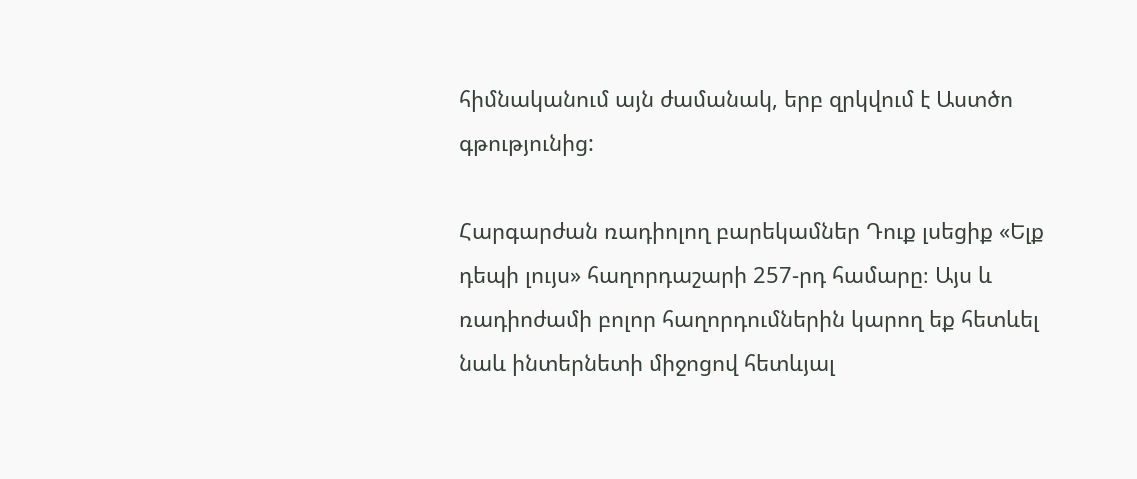հիմնականում այն ժամանակ, երբ զրկվում է Աստծո գթությունից:

Հարգարժան ռադիոլող բարեկամներ Դուք լսեցիք «Ելք դեպի լույս» հաղորդաշարի 257-րդ համարը։ Այս և ռադիոժամի բոլոր հաղորդումներին կարող եք հետևել նաև ինտերնետի միջոցով հետևյալ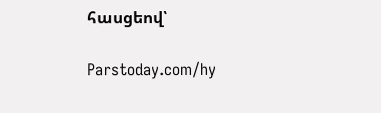հասցեով՝

Parstoday.com/hy